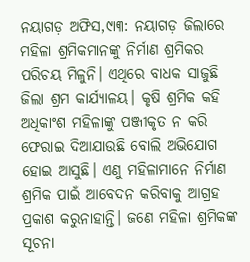ନୟାଗଡ଼ ଅଫିସ,୯ା୩: ନୟାଗଡ଼ ଜିଲାରେ ମହିଳା ଶ୍ରମିକମାନଙ୍କୁ ନିର୍ମାଣ ଶ୍ରମିକର ପରିଚୟ ମିଳୁନି। ଏଥିରେ ବାଧକ ସାଜୁଛି ଜିଲା ଶ୍ରମ କାର୍ଯ୍ୟାଳୟ। କୃଷି ଶ୍ରମିକ କହି ଅଧିକାଂଶ ମହିଳାଙ୍କୁ ପଞ୍ଜୀକୃତ ନ କରି ଫେରାଇ ଦିଆଯାଉଛି ବୋଲି ଅଭିଯୋଗ ହୋଇ ଆସୁଛି। ଏଣୁ ମହିଳାମାନେ ନିର୍ମାଣ ଶ୍ରମିକ ପାଇଁ ଆବେଦନ କରିବାକୁ ଆଗ୍ରହ ପ୍ରକାଶ କରୁନାହାନ୍ତି। ଜଣେ ମହିଳା ଶ୍ରମିକଙ୍କ ସୂଚନା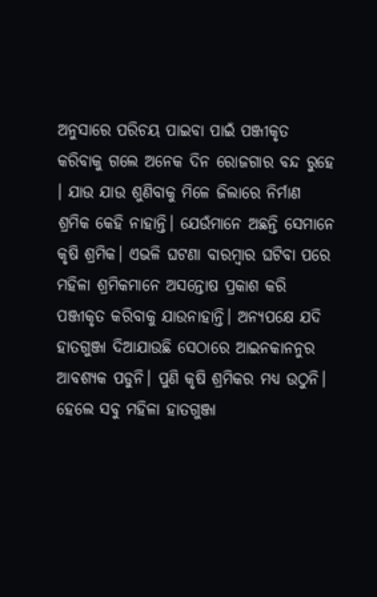ଅନୁସାରେ ପରିଚୟ ପାଇବା ପାଇଁ ପଞ୍ଜୀକୃତ କରିବାକୁ ଗଲେ ଅନେକ ଦିନ ରୋଜଗାର ବନ୍ଦ ରୁହେ । ଯାଉ ଯାଉ ଶୁଣିବାକୁ ମିଳେ ଜିଲାରେ ନିର୍ମାଣ ଶ୍ରମିକ କେହି ନାହାନ୍ତି। ଯେଉଁମାନେ ଅଛନ୍ତି ସେମାନେ କୃଷି ଶ୍ରମିକ। ଏଭଳି ଘଟଣା ବାରମ୍ବାର ଘଟିବା ପରେ ମହିଳା ଶ୍ରମିକମାନେ ଅସନ୍ତୋଷ ପ୍ରକାଶ କରି ପଞ୍ଜୀକୃତ କରିବାକୁ ଯାଉନାହାନ୍ତି। ଅନ୍ୟପକ୍ଷେ ଯଦି ହାତଗୁଞ୍ଜା ଦିଆଯାଉଛି ସେଠାରେ ଆଇନକାନନୁର ଆବଶ୍ୟକ ପଡୁନି। ପୁଣି କୃଷି ଶ୍ରମିକର ମଧ୍ୟ ଉଠୁନି। ହେଲେ ସବୁ ମହିଳା ହାତଗୁଞ୍ଜା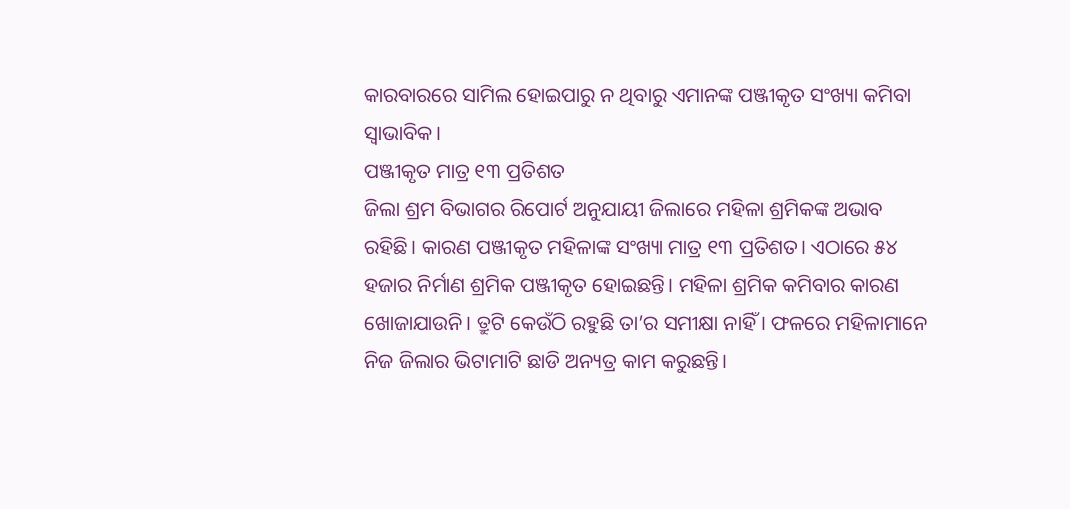କାରବାରରେ ସାମିଲ ହୋଇପାରୁ ନ ଥିବାରୁ ଏମାନଙ୍କ ପଞ୍ଜୀକୃତ ସଂଖ୍ୟା କମିବା ସ୍ବାଭାବିକ।
ପଞ୍ଜୀକୃତ ମାତ୍ର ୧୩ ପ୍ରତିଶତ
ଜିଲା ଶ୍ରମ ବିଭାଗର ରିପୋର୍ଟ ଅନୁଯାୟୀ ଜିଲାରେ ମହିଳା ଶ୍ରମିକଙ୍କ ଅଭାବ ରହିଛି। କାରଣ ପଞ୍ଜୀକୃତ ମହିଳାଙ୍କ ସଂଖ୍ୟା ମାତ୍ର ୧୩ ପ୍ରତିଶତ। ଏଠାରେ ୫୪ ହଜାର ନିର୍ମାଣ ଶ୍ରମିକ ପଞ୍ଜୀକୃତ ହୋଇଛନ୍ତି। ମହିଳା ଶ୍ରମିକ କମିବାର କାରଣ ଖୋଜାଯାଉନି। ତ୍ରୁଟି କେଉଁଠି ରହୁଛି ତା’ର ସମୀକ୍ଷା ନାହିଁ । ଫଳରେ ମହିଳାମାନେ ନିଜ ଜିଲାର ଭିଟାମାଟି ଛାଡି ଅନ୍ୟତ୍ର କାମ କରୁଛନ୍ତି।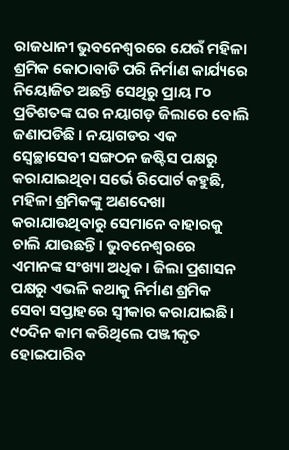ରାଜଧାନୀ ଭୁବନେଶ୍ୱରରେ ଯେଉଁ ମହିଳା ଶ୍ରମିକ କୋଠାବାଡି ପରି ନିର୍ମାଣ କାର୍ଯ୍ୟରେ ନିୟୋଜିତ ଅଛନ୍ତି ସେଥିରୁ ପ୍ରାୟ ୮୦ ପ୍ରତିଶତଙ୍କ ଘର ନୟାଗଡ଼ ଜିଲାରେ ବୋଲି ଜଣାପଡିଛି । ନୟାଗଡର ଏକ ସ୍ବେଚ୍ଛାସେବୀ ସଙ୍ଗଠନ ଜଷ୍ଟିସ ପକ୍ଷରୁ କରାଯାଇଥିବା ସର୍ଭେ ରିପୋର୍ଟ କହୁଛି, ମହିଳା ଶ୍ରମିକଙ୍କୁ ଅଣଦେଖା କରାଯାଉଥିବାରୁ ସେମାନେ ବାହାରକୁ ଚାଲି ଯାଉଛନ୍ତି। ଭୁବନେଶ୍ୱରରେ ଏମାନଙ୍କ ସଂଖ୍ୟା ଅଧିକ। ଜିଲା ପ୍ରଶାସନ ପକ୍ଷରୁ ଏଭଳି କଥାକୁ ନିର୍ମାଣ ଶ୍ରମିକ ସେବା ସପ୍ତାହରେ ସ୍ବୀକାର କରାଯାଇଛି।
୯୦ଦିନ କାମ କରିଥିଲେ ପଞ୍ଜୀକୃତ ହୋଇପାରିବ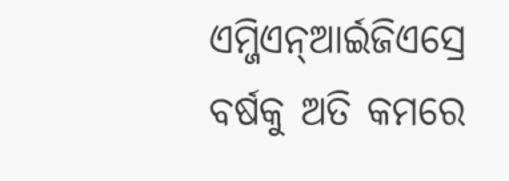ଏମ୍ଜିଏନ୍ଆର୍ଇଜିଏସ୍ରେ ବର୍ଷକୁ ଅତି କମରେ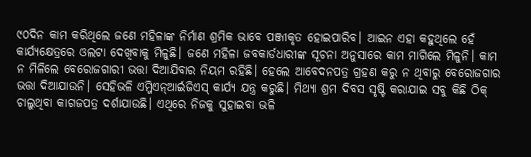୯୦ଦିନ କାମ କରିଥିଲେ ଜଣେ ମହିଳାଙ୍କ ନିର୍ମାଣ ଶ୍ରମିକ ଭାବେ ପଞ୍ଜୀକୃତ ହୋଇପାରିବ। ଆଇନ ଏହା କହୁଥିଲେ ହେଁ କାର୍ଯ୍ୟକ୍ଷେତ୍ରରେ ଓଲଟା ଦେଖିବାକୁ ମିଳୁଛି। ଜଣେ ମହିଳା ଜବକାର୍ଡଧାରୀଙ୍କ ସୂଚନା ଅନୁସାରେ କାମ ମାଗିଲେ ମିଳୁନି। କାମ ନ ମିଳିଲେ ବେରୋଜଗାରୀ ଭତ୍ତା ଦିଆଯିବାର ନିୟମ ରହିଛି। ହେଲେ ଆବେଦନପତ୍ର ଗ୍ରହଣ କରୁ ନ ଥିବାରୁ ବେରୋଜଗାର ଭତ୍ତା ଦିଆଯାଉନି। ସେହିଭଳି ଏମ୍ଜିଏନ୍ଆର୍ଇଜିଏସ୍ କାର୍ଯ୍ୟ ଯନ୍ତ୍ର କରୁଛି। ମିଥ୍ୟା ଶ୍ରମ ଦିବସ ସୃଷ୍ଟି କରାଯାଇ ସବୁ କିଛି ଠିକ୍ ଚାଲୁଥିବା କାଗଜପତ୍ର ଦର୍ଶାଯାଉଛି। ଏଥିରେ ନିଜକୁ ସୁହାଇବା ଭଳି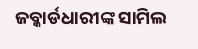ଜବ୍କାର୍ଡଧାରୀଙ୍କ ସାମିଲ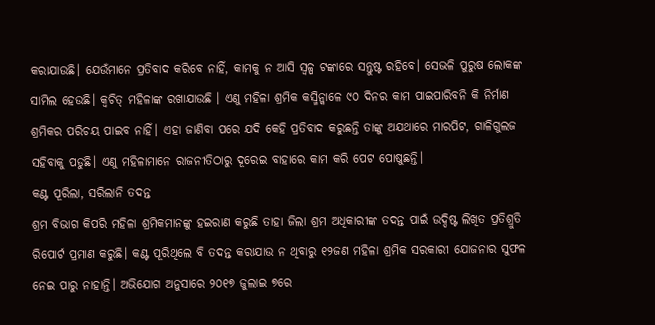କରାଯାଉଛି। ଯେଉଁମାନେ ପ୍ରତିବାଦ କରିବେ ନାହିଁ, କାମକୁ ନ ଆସି ସ୍ବଳ୍ପ ଟଙ୍କାରେ ସନ୍ତୁଷ୍ଟ ରହିବେ। ସେଭଳି ପୁରୁଷ ଲୋକଙ୍କ ସାମିଲ ହେଉଛି। କ୍ୱଚିତ୍ ମହିଳାଙ୍କ ରଖାଯାଉଛି । ଏଣୁ ମହିଳା ଶ୍ରମିକ କସ୍ମିନ୍କାଳେ ୯୦ ଦିନର କାମ ପାଇପାରିବନି କି ନିର୍ମାଣ ଶ୍ରମିକର ପରିଚୟ ପାଇବ ନାହିଁ। ଏହା ଜାଣିବା ପରେ ଯଦି କେହି ପ୍ରତିବାଦ କରୁଛନ୍ତି ତାଙ୍କୁ ଅଯଥାରେ ମାରପିଟ, ଗାଳିଗୁଲଜ ସହିବାକୁ ପଡୁଛି। ଏଣୁ ମହିଳାମାନେ ରାଜନୀତିଠାରୁ ଦୂରେଇ ବାହାରେ କାମ କରି ପେଟ ପୋଷୁଛନ୍ତି।
କଣ୍ଟ ପୂରିଲା, ସରିଲାନି ତଦନ୍ତ
ଶ୍ରମ ବିଭାଗ କିପରି ମହିଳା ଶ୍ରମିକମାନଙ୍କୁ ହଇରାଣ କରୁଛି ତାହା ଜିଲା ଶ୍ରମ ଅଧିକାରୀଙ୍କ ତଦନ୍ତ ପାଇଁ ଉଦ୍ଦିଷ୍ଟ ଲିଖିତ ପ୍ରତିଶ୍ରୁତି ରିପୋର୍ଟ ପ୍ରମାଣ କରୁଛି। କଣ୍ଟ ପୂରିଥିଲେ ବି ତଦନ୍ତ କରାଯାଉ ନ ଥିବାରୁ ୧୨ଜଣ ମହିଳା ଶ୍ରମିକ ସରକାରୀ ଯୋଜନାର ସୁଫଳ ନେଇ ପାରୁ ନାହାନ୍ତି। ଅଭିଯୋଗ ଅନୁସାରେ ୨୦୧୭ ଜୁଲାଇ ୭ରେ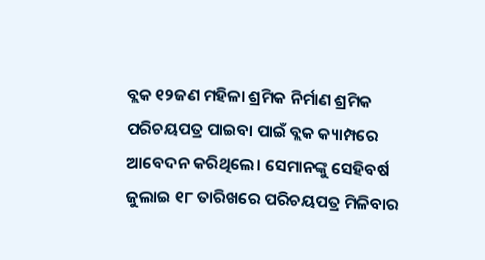ବ୍ଲକ ୧୨ଜଣ ମହିଳା ଶ୍ରମିକ ନିର୍ମାଣ ଶ୍ରମିକ ପରିଚୟପତ୍ର ପାଇବା ପାଇଁ ବ୍ଲକ କ୍ୟାମ୍ପରେ ଆବେଦନ କରିଥିଲେ। ସେମାନଙ୍କୁ ସେହିବର୍ଷ ଜୁଲାଇ ୧୮ ତାରିଖରେ ପରିଚୟପତ୍ର ମିଳିବାର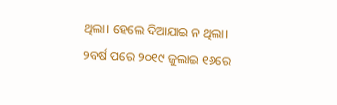ଥିଲା। ହେଲେ ଦିଆଯାଇ ନ ଥିଲା। ୨ବର୍ଷ ପରେ ୨୦୧୯ ଜୁଲାଇ ୧୬ରେ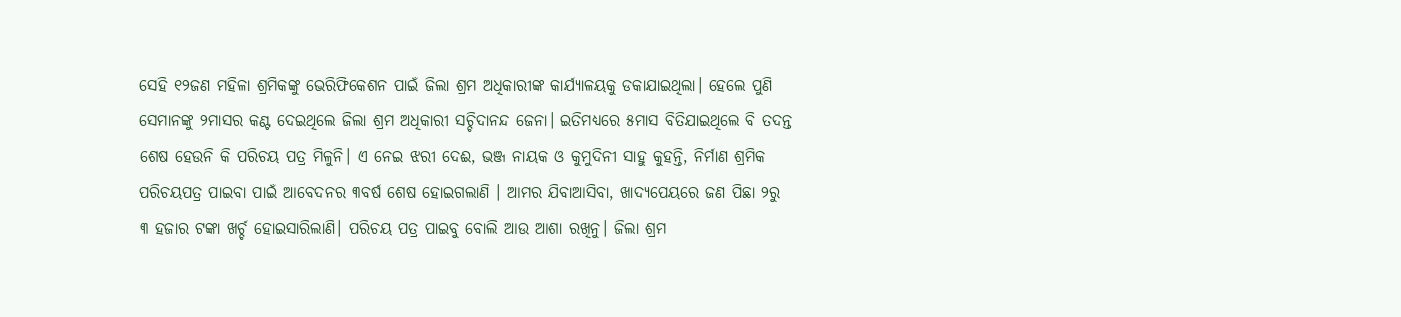ସେହି ୧୨ଜଣ ମହିଳା ଶ୍ରମିକଙ୍କୁ ଭେରିଫିକେଶନ ପାଇଁ ଜିଲା ଶ୍ରମ ଅଧିକାରୀଙ୍କ କାର୍ଯ୍ୟାଳୟକୁ ଡକାଯାଇଥିଲା। ହେଲେ ପୁଣି ସେମାନଙ୍କୁ ୨ମାସର କଣ୍ଟ ଦେଇଥିଲେ ଜିଲା ଶ୍ରମ ଅଧିକାରୀ ସଚ୍ଚିଦାନନ୍ଦ ଜେନା। ଇତିମଧ୍ୟରେ ୫ମାସ ବିତିଯାଇଥିଲେ ବି ତଦନ୍ତ ଶେଷ ହେଉନି କି ପରିଚୟ ପତ୍ର ମିଳୁନି। ଏ ନେଇ ଝରୀ ଦେଈ, ଭଞ୍ଜ ନାୟକ ଓ କୁମୁଦିନୀ ସାହୁ କୁହନ୍ତି, ନିର୍ମାଣ ଶ୍ରମିକ ପରିଚୟପତ୍ର ପାଇବା ପାଇଁ ଆବେଦନର ୩ବର୍ଷ ଶେଷ ହୋଇଗଲାଣି । ଆମର ଯିବାଆସିବା, ଖାଦ୍ୟପେୟରେ ଜଣ ପିଛା ୨ରୁ ୩ ହଜାର ଟଙ୍କା ଖର୍ଚ୍ଚ ହୋଇସାରିଲାଣି। ପରିଚୟ ପତ୍ର ପାଇବୁ ବୋଲି ଆଉ ଆଶା ରଖିନୁ। ଜିଲା ଶ୍ରମ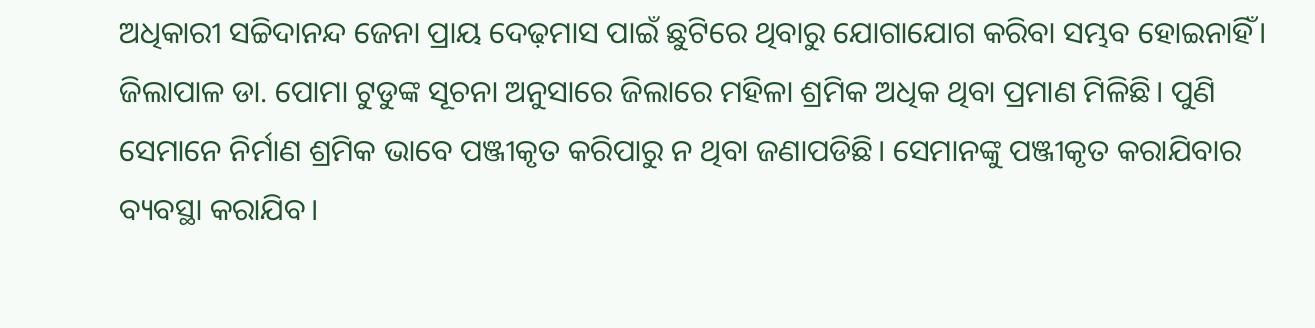ଅଧିକାରୀ ସଚ୍ଚିଦାନନ୍ଦ ଜେନା ପ୍ରାୟ ଦେଢ଼ମାସ ପାଇଁ ଛୁଟିରେ ଥିବାରୁ ଯୋଗାଯୋଗ କରିବା ସମ୍ଭବ ହୋଇନାହିଁ। ଜିଲାପାଳ ଡା. ପୋମା ଟୁଡୁଙ୍କ ସୂଚନା ଅନୁସାରେ ଜିଲାରେ ମହିଳା ଶ୍ରମିକ ଅଧିକ ଥିବା ପ୍ରମାଣ ମିଳିଛି। ପୁଣି ସେମାନେ ନିର୍ମାଣ ଶ୍ରମିକ ଭାବେ ପଞ୍ଜୀକୃତ କରିପାରୁ ନ ଥିବା ଜଣାପଡିଛି। ସେମାନଙ୍କୁ ପଞ୍ଜୀକୃତ କରାଯିବାର ବ୍ୟବସ୍ଥା କରାଯିବ।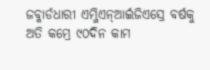ଜବ୍କାର୍ଡଧାରୀ ଏମ୍ଜିଏନ୍ଆର୍ଇଜିଏସ୍ରେ ବର୍ଷକୁ ଅତି କମ୍ରେ ୯୦ଦିନ କାମ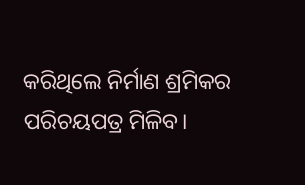କରିଥିଲେ ନିର୍ମାଣ ଶ୍ରମିକର ପରିଚୟପତ୍ର ମିଳିବ।